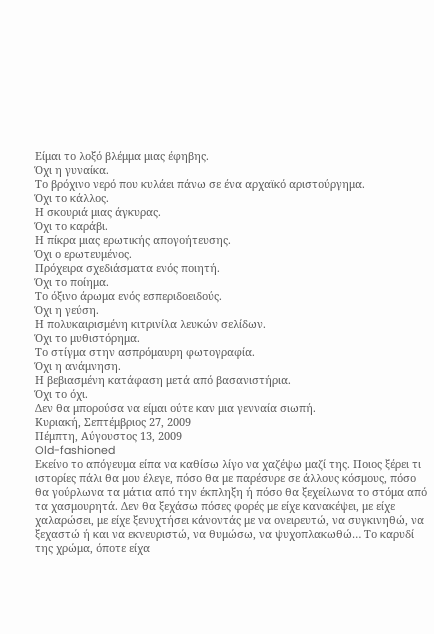Είμαι το λοξό βλέμμα μιας έφηβης.
Όχι η γυναίκα.
Το βρόχινο νερό που κυλάει πάνω σε ένα αρχαϊκό αριστούργημα.
Όχι το κάλλος.
Η σκουριά μιας άγκυρας.
Όχι το καράβι.
Η πίκρα μιας ερωτικής απογοήτευσης.
Όχι ο ερωτευμένος.
Πρόχειρα σχεδιάσματα ενός ποιητή.
Όχι το ποίημα.
Το όξινο άρωμα ενός εσπεριδοειδούς.
Όχι η γεύση.
Η πολυκαιρισμένη κιτρινίλα λευκών σελίδων.
Όχι το μυθιστόρημα.
Το στίγμα στην ασπρόμαυρη φωτογραφία.
Όχι η ανάμνηση.
Η βεβιασμένη κατάφαση μετά από βασανιστήρια.
Όχι το όχι.
Δεν θα μπορούσα να είμαι ούτε καν μια γενναία σιωπή.
Κυριακή, Σεπτέμβριος 27, 2009
Πέμπτη, Αύγουστος 13, 2009
Old-fashioned
Εκείνο το απόγευμα είπα να καθίσω λίγο να χαζέψω μαζί της. Ποιος ξέρει τι ιστορίες πάλι θα μου έλεγε, πόσο θα με παρέσυρε σε άλλους κόσμους, πόσο θα γούρλωνα τα μάτια από την έκπληξη ή πόσο θα ξεχείλωνα το στόμα από τα χασμουρητά. Δεν θα ξεχάσω πόσες φορές με είχε κανακέψει, με είχε χαλαρώσει, με είχε ξενυχτήσει κάνοντάς με να ονειρευτώ, να συγκινηθώ, να ξεχαστώ ή και να εκνευριστώ, να θυμώσω, να ψυχοπλακωθώ… Το καρυδί της χρώμα, όποτε είχα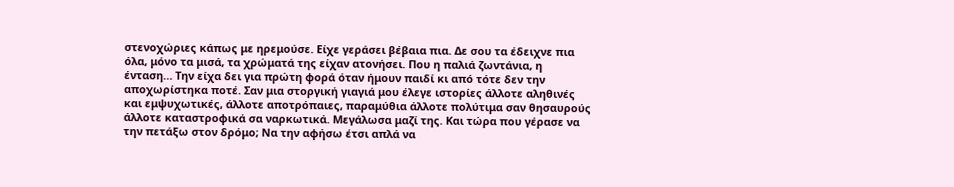στενοχώριες κάπως με ηρεμούσε. Είχε γεράσει βέβαια πια. Δε σου τα έδειχνε πια όλα, μόνο τα μισά, τα χρώματά της είχαν ατονήσει. Που η παλιά ζωντάνια, η ένταση… Την είχα δει για πρώτη φορά όταν ήμουν παιδί κι από τότε δεν την αποχωρίστηκα ποτέ. Σαν μια στοργική γιαγιά μου έλεγε ιστορίες άλλοτε αληθινές και εμψυχωτικές, άλλοτε αποτρόπαιες, παραμύθια άλλοτε πολύτιμα σαν θησαυρούς άλλοτε καταστροφικά σα ναρκωτικά. Μεγάλωσα μαζί της. Και τώρα που γέρασε να την πετάξω στον δρόμο; Να την αφήσω έτσι απλά να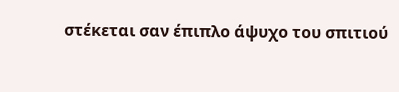στέκεται σαν έπιπλο άψυχο του σπιτιού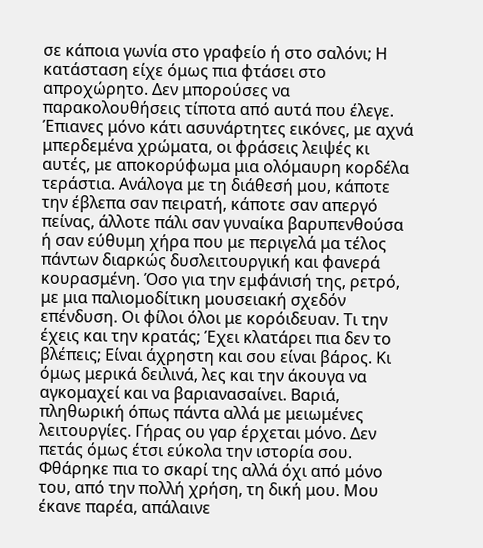σε κάποια γωνία στο γραφείο ή στο σαλόνι; Η κατάσταση είχε όμως πια φτάσει στο απροχώρητο. Δεν μπορούσες να παρακολουθήσεις τίποτα από αυτά που έλεγε. Έπιανες μόνο κάτι ασυνάρτητες εικόνες, με αχνά μπερδεμένα χρώματα, οι φράσεις λειψές κι αυτές, με αποκορύφωμα μια ολόμαυρη κορδέλα τεράστια. Ανάλογα με τη διάθεσή μου, κάποτε την έβλεπα σαν πειρατή, κάποτε σαν απεργό πείνας, άλλοτε πάλι σαν γυναίκα βαρυπενθούσα ή σαν εύθυμη χήρα που με περιγελά μα τέλος πάντων διαρκώς δυσλειτουργική και φανερά κουρασμένη. Όσο για την εμφάνισή της, ρετρό, με μια παλιομοδίτικη μουσειακή σχεδόν επένδυση. Οι φίλοι όλοι με κορόιδευαν. Τι την έχεις και την κρατάς; Έχει κλατάρει πια δεν το βλέπεις; Είναι άχρηστη και σου είναι βάρος. Κι όμως μερικά δειλινά, λες και την άκουγα να αγκομαχεί και να βαριανασαίνει. Βαριά, πληθωρική όπως πάντα αλλά με μειωμένες λειτουργίες. Γήρας ου γαρ έρχεται μόνο. Δεν πετάς όμως έτσι εύκολα την ιστορία σου. Φθάρηκε πια το σκαρί της αλλά όχι από μόνο του, από την πολλή χρήση, τη δική μου. Μου έκανε παρέα, απάλαινε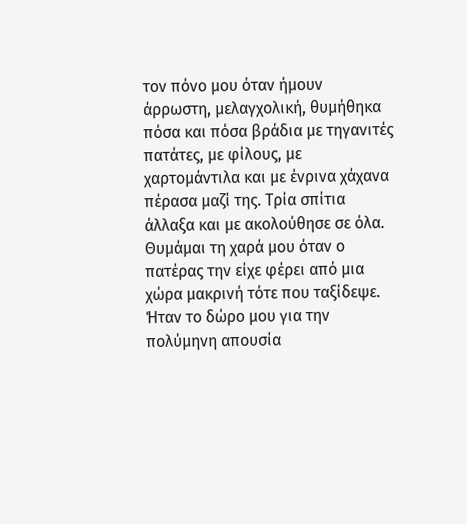τον πόνο μου όταν ήμουν άρρωστη, μελαγχολική, θυμήθηκα πόσα και πόσα βράδια με τηγανιτές πατάτες, με φίλους, με χαρτομάντιλα και με ένρινα χάχανα πέρασα μαζί της. Τρία σπίτια άλλαξα και με ακολούθησε σε όλα. Θυμάμαι τη χαρά μου όταν ο πατέρας την είχε φέρει από μια χώρα μακρινή τότε που ταξίδεψε. Ήταν το δώρο μου για την πολύμηνη απουσία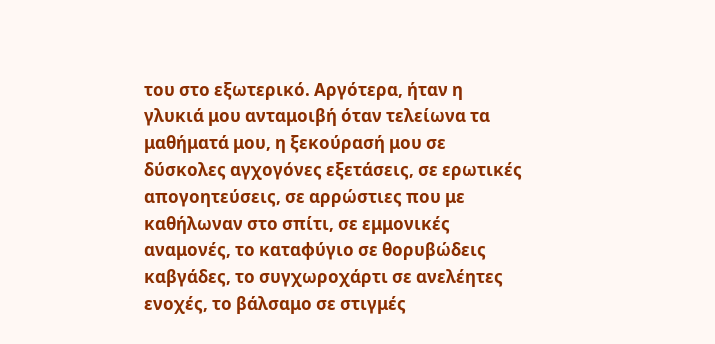του στο εξωτερικό. Αργότερα, ήταν η γλυκιά μου ανταμοιβή όταν τελείωνα τα μαθήματά μου, η ξεκούρασή μου σε δύσκολες αγχογόνες εξετάσεις, σε ερωτικές απογοητεύσεις, σε αρρώστιες που με καθήλωναν στο σπίτι, σε εμμονικές αναμονές, το καταφύγιο σε θορυβώδεις καβγάδες, το συγχωροχάρτι σε ανελέητες ενοχές, το βάλσαμο σε στιγμές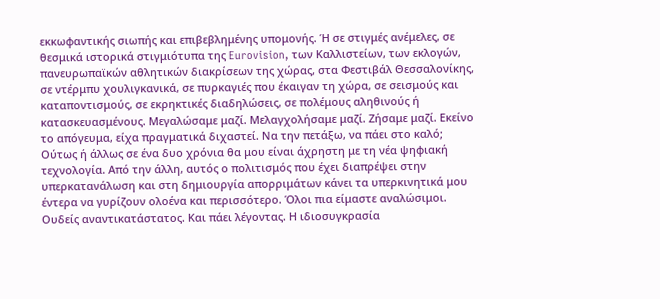εκκωφαντικής σιωπής και επιβεβλημένης υπομονής. Ή σε στιγμές ανέμελες, σε θεσμικά ιστορικά στιγμιότυπα της Eurovision, των Καλλιστείων, των εκλογών, πανευρωπαϊκών αθλητικών διακρίσεων της χώρας, στα Φεστιβάλ Θεσσαλονίκης, σε ντέρμπυ χουλιγκανικά, σε πυρκαγιές που έκαιγαν τη χώρα, σε σεισμούς και καταποντισμούς, σε εκρηκτικές διαδηλώσεις, σε πολέμους αληθινούς ή κατασκευασμένους. Μεγαλώσαμε μαζί. Μελαγχολήσαμε μαζί. Ζήσαμε μαζί. Εκείνο το απόγευμα, είχα πραγματικά διχαστεί. Να την πετάξω, να πάει στο καλό; Ούτως ή άλλως σε ένα δυο χρόνια θα μου είναι άχρηστη με τη νέα ψηφιακή τεχνολογία. Από την άλλη, αυτός ο πολιτισμός που έχει διαπρέψει στην υπερκατανάλωση και στη δημιουργία απορριμάτων κάνει τα υπερκινητικά μου έντερα να γυρίζουν ολοένα και περισσότερο. Όλοι πια είμαστε αναλώσιμοι. Ουδείς αναντικατάστατος. Και πάει λέγοντας. Η ιδιοσυγκρασία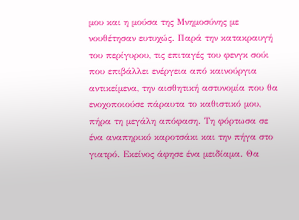μου και η μούσα της Μνημοσύνης με νουθέτησαν ευτυχώς. Παρά την κατακραυγή του περίγυρου, τις επιταγές του φενγκ σούι που επιβάλλει ενέργεια από καινούργια αντικείμενα, την αισθητική αστυνομία που θα ενοχοποιούσε πάραυτα το καθιστικό μου, πήρα τη μεγάλη απόφαση. Τη φόρτωσα σε ένα αναπηρικό καροτσάκι και την πήγα στο γιατρό. Εκείνος άφησε ένα μειδίαμα. Θα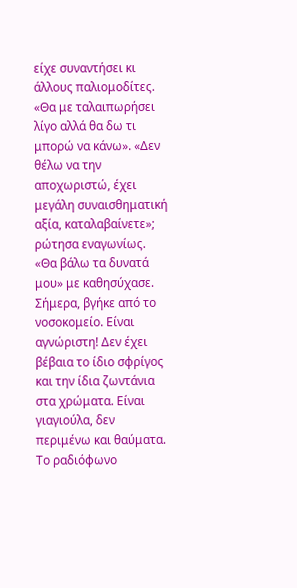είχε συναντήσει κι άλλους παλιομοδίτες. «Θα με ταλαιπωρήσει λίγο αλλά θα δω τι μπορώ να κάνω». «Δεν θέλω να την αποχωριστώ, έχει μεγάλη συναισθηματική αξία, καταλαβαίνετε»; ρώτησα εναγωνίως. «Θα βάλω τα δυνατά μου» με καθησύχασε. Σήμερα, βγήκε από το νοσοκομείο. Είναι αγνώριστη! Δεν έχει βέβαια το ίδιο σφρίγος και την ίδια ζωντάνια στα χρώματα. Είναι γιαγιούλα, δεν περιμένω και θαύματα. Το ραδιόφωνο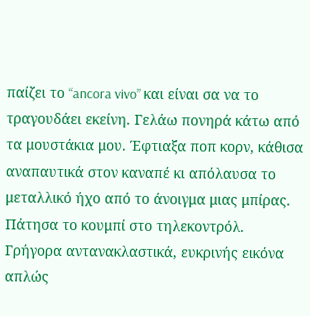παίζει το “ancora vivo” και είναι σα να το τραγουδάει εκείνη. Γελάω πονηρά κάτω από τα μουστάκια μου. Έφτιαξα ποπ κορν, κάθισα αναπαυτικά στον καναπέ κι απόλαυσα το μεταλλικό ήχο από το άνοιγμα μιας μπίρας. Πάτησα το κουμπί στο τηλεκοντρόλ. Γρήγορα αντανακλαστικά, ευκρινής εικόνα απλώς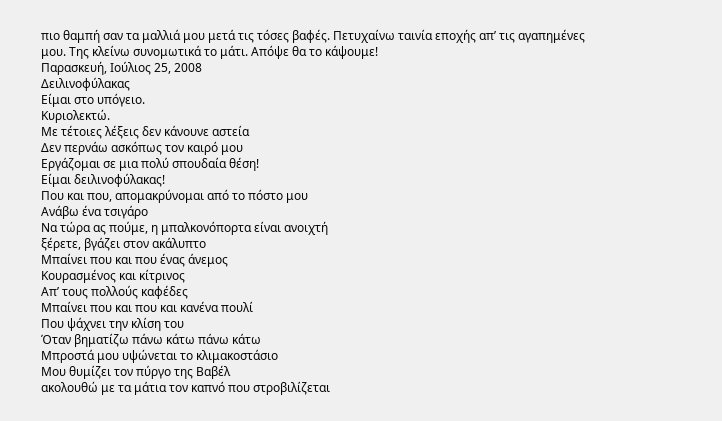πιο θαμπή σαν τα μαλλιά μου μετά τις τόσες βαφές. Πετυχαίνω ταινία εποχής απ’ τις αγαπημένες μου. Της κλείνω συνομωτικά το μάτι. Απόψε θα το κάψουμε!
Παρασκευή, Ιούλιος 25, 2008
Δειλινοφύλακας
Είμαι στο υπόγειο.
Κυριολεκτώ.
Με τέτοιες λέξεις δεν κάνουνε αστεία
Δεν περνάω ασκόπως τον καιρό μου
Εργάζομαι σε μια πολύ σπουδαία θέση!
Είμαι δειλινοφύλακας!
Που και που, απομακρύνομαι από το πόστο μου
Ανάβω ένα τσιγάρο
Να τώρα ας πούμε, η μπαλκονόπορτα είναι ανοιχτή
ξέρετε, βγάζει στον ακάλυπτο
Μπαίνει που και που ένας άνεμος
Κουρασμένος και κίτρινος
Απ’ τους πολλούς καφέδες
Μπαίνει που και που και κανένα πουλί
Που ψάχνει την κλίση του
Όταν βηματίζω πάνω κάτω πάνω κάτω
Μπροστά μου υψώνεται το κλιμακοστάσιο
Μου θυμίζει τον πύργο της Βαβέλ
ακολουθώ με τα μάτια τον καπνό που στροβιλίζεται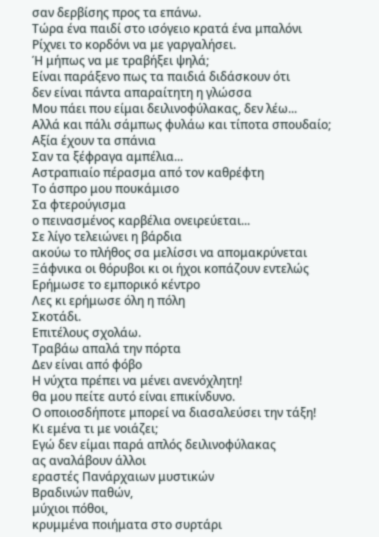σαν δερβίσης προς τα επάνω.
Τώρα ένα παιδί στο ισόγειο κρατά ένα μπαλόνι
Ρίχνει το κορδόνι να με γαργαλήσει.
Ή μήπως να με τραβήξει ψηλά;
Είναι παράξενο πως τα παιδιά διδάσκουν ότι
δεν είναι πάντα απαραίτητη η γλώσσα
Μου πάει που είμαι δειλινοφύλακας, δεν λέω...
Αλλά και πάλι σάμπως φυλάω και τίποτα σπουδαίο;
Αξία έχουν τα σπάνια
Σαν τα ξέφραγα αμπέλια...
Αστραπιαίο πέρασμα από τον καθρέφτη
Το άσπρο μου πουκάμισο
Σα φτερούγισμα
ο πεινασμένος καρβέλια ονειρεύεται...
Σε λίγο τελειώνει η βάρδια
ακούω το πλήθος σα μελίσσι να απομακρύνεται
Ξάφνικα οι θόρυβοι κι οι ήχοι κοπάζουν εντελώς
Ερήμωσε το εμπορικό κέντρο
Λες κι ερήμωσε όλη η πόλη
Σκοτάδι.
Επιτέλους σχολάω.
Τραβάω απαλά την πόρτα
Δεν είναι από φόβο
Η νύχτα πρέπει να μένει ανενόχλητη!
θα μου πείτε αυτό είναι επικίνδυνο.
Ο οποιοσδήποτε μπορεί να διασαλεύσει την τάξη!
Κι εμένα τι με νοιάζει;
Εγώ δεν είμαι παρά απλός δειλινοφύλακας
ας αναλάβουν άλλοι
εραστές Πανάρχαιων μυστικών
Βραδινών παθών,
μύχιοι πόθοι,
κρυμμένα ποιήματα στο συρτάρι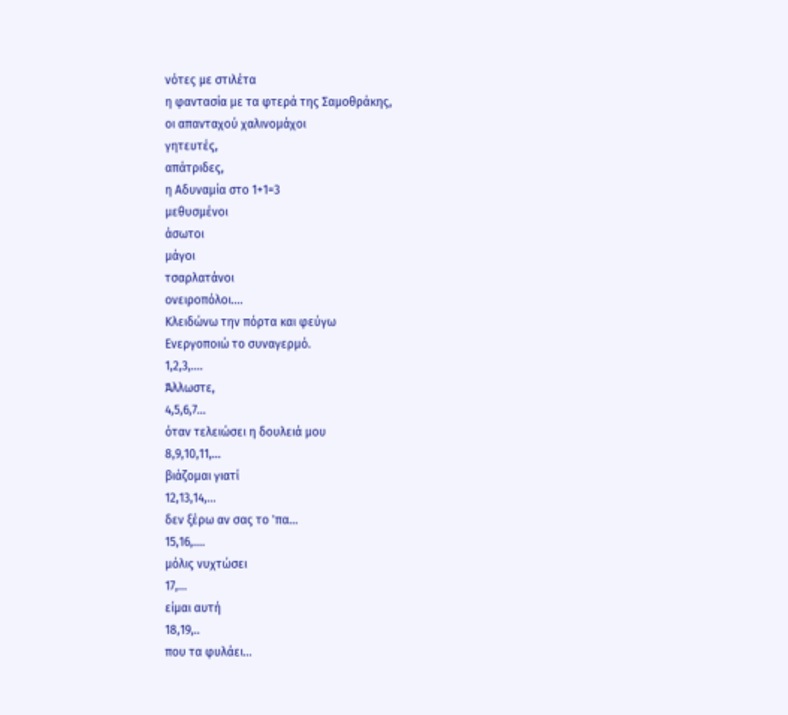νότες με στιλέτα
η φαντασία με τα φτερά της Σαμοθράκης,
οι απανταχού χαλινομάχοι
γητευτές,
απάτριδες,
η Αδυναμία στο 1+1=3
μεθυσμένοι
άσωτοι
μάγοι
τσαρλατάνοι
ονειροπόλοι....
Κλειδώνω την πόρτα και φεύγω
Ενεργοποιώ το συναγερμό.
1,2,3,....
Άλλωστε,
4,5,6,7...
όταν τελειώσει η δουλειά μου
8,9,10,11,...
βιάζομαι γιατί
12,13,14,...
δεν ξέρω αν σας το 'πα...
15,16,....
μόλις νυχτώσει
17,...
είμαι αυτή
18,19,..
που τα φυλάει...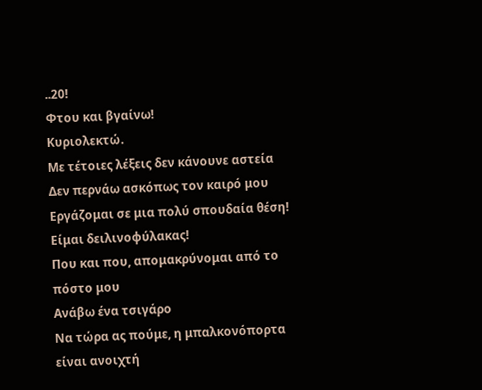..20!
Φτου και βγαίνω!
Κυριολεκτώ.
Με τέτοιες λέξεις δεν κάνουνε αστεία
Δεν περνάω ασκόπως τον καιρό μου
Εργάζομαι σε μια πολύ σπουδαία θέση!
Είμαι δειλινοφύλακας!
Που και που, απομακρύνομαι από το πόστο μου
Ανάβω ένα τσιγάρο
Να τώρα ας πούμε, η μπαλκονόπορτα είναι ανοιχτή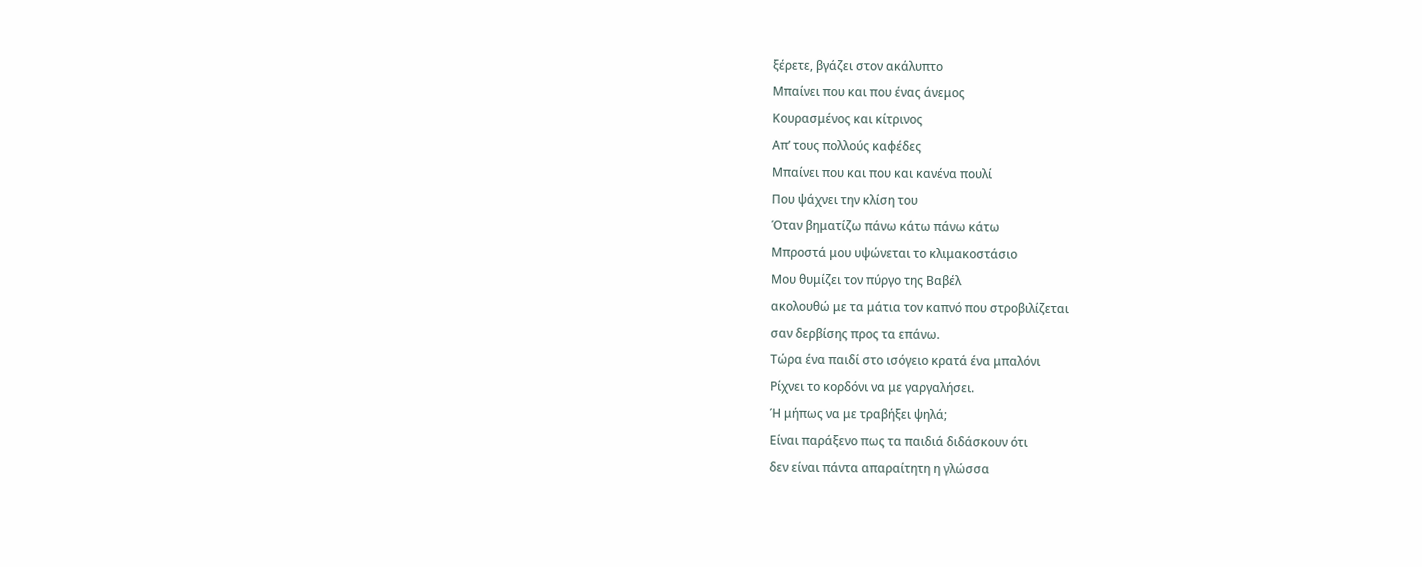ξέρετε, βγάζει στον ακάλυπτο
Μπαίνει που και που ένας άνεμος
Κουρασμένος και κίτρινος
Απ’ τους πολλούς καφέδες
Μπαίνει που και που και κανένα πουλί
Που ψάχνει την κλίση του
Όταν βηματίζω πάνω κάτω πάνω κάτω
Μπροστά μου υψώνεται το κλιμακοστάσιο
Μου θυμίζει τον πύργο της Βαβέλ
ακολουθώ με τα μάτια τον καπνό που στροβιλίζεται
σαν δερβίσης προς τα επάνω.
Τώρα ένα παιδί στο ισόγειο κρατά ένα μπαλόνι
Ρίχνει το κορδόνι να με γαργαλήσει.
Ή μήπως να με τραβήξει ψηλά;
Είναι παράξενο πως τα παιδιά διδάσκουν ότι
δεν είναι πάντα απαραίτητη η γλώσσα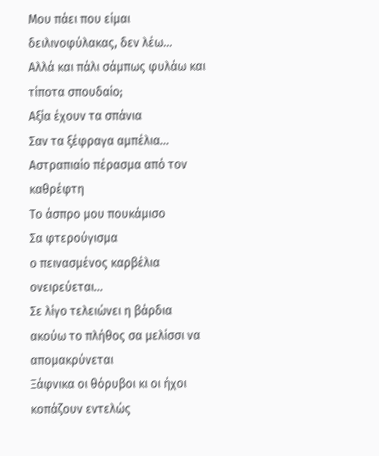Μου πάει που είμαι δειλινοφύλακας, δεν λέω...
Αλλά και πάλι σάμπως φυλάω και τίποτα σπουδαίο;
Αξία έχουν τα σπάνια
Σαν τα ξέφραγα αμπέλια...
Αστραπιαίο πέρασμα από τον καθρέφτη
Το άσπρο μου πουκάμισο
Σα φτερούγισμα
ο πεινασμένος καρβέλια ονειρεύεται...
Σε λίγο τελειώνει η βάρδια
ακούω το πλήθος σα μελίσσι να απομακρύνεται
Ξάφνικα οι θόρυβοι κι οι ήχοι κοπάζουν εντελώς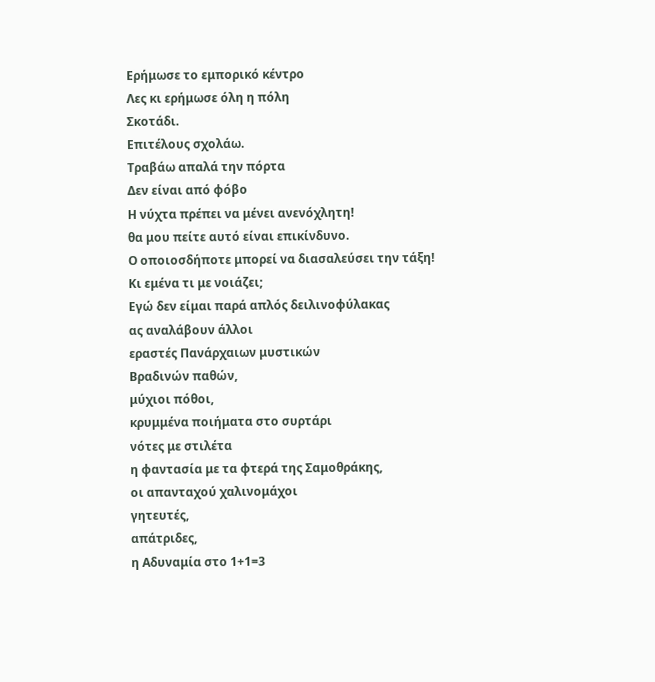Ερήμωσε το εμπορικό κέντρο
Λες κι ερήμωσε όλη η πόλη
Σκοτάδι.
Επιτέλους σχολάω.
Τραβάω απαλά την πόρτα
Δεν είναι από φόβο
Η νύχτα πρέπει να μένει ανενόχλητη!
θα μου πείτε αυτό είναι επικίνδυνο.
Ο οποιοσδήποτε μπορεί να διασαλεύσει την τάξη!
Κι εμένα τι με νοιάζει;
Εγώ δεν είμαι παρά απλός δειλινοφύλακας
ας αναλάβουν άλλοι
εραστές Πανάρχαιων μυστικών
Βραδινών παθών,
μύχιοι πόθοι,
κρυμμένα ποιήματα στο συρτάρι
νότες με στιλέτα
η φαντασία με τα φτερά της Σαμοθράκης,
οι απανταχού χαλινομάχοι
γητευτές,
απάτριδες,
η Αδυναμία στο 1+1=3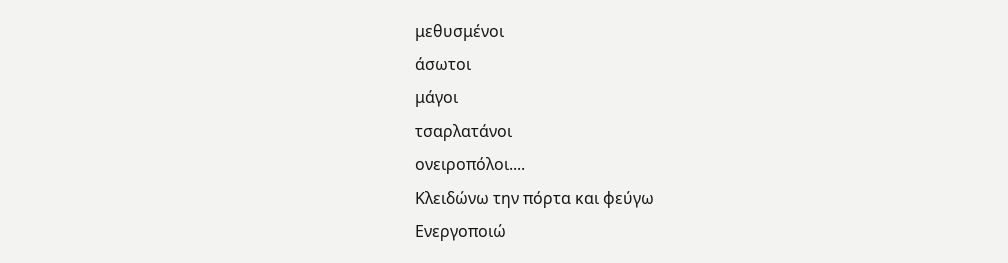μεθυσμένοι
άσωτοι
μάγοι
τσαρλατάνοι
ονειροπόλοι....
Κλειδώνω την πόρτα και φεύγω
Ενεργοποιώ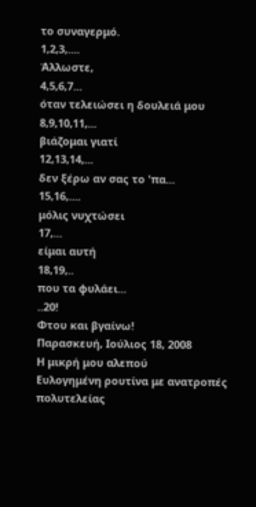το συναγερμό.
1,2,3,....
Άλλωστε,
4,5,6,7...
όταν τελειώσει η δουλειά μου
8,9,10,11,...
βιάζομαι γιατί
12,13,14,...
δεν ξέρω αν σας το 'πα...
15,16,....
μόλις νυχτώσει
17,...
είμαι αυτή
18,19,..
που τα φυλάει...
..20!
Φτου και βγαίνω!
Παρασκευή, Ιούλιος 18, 2008
Η μικρή μου αλεπού
Ευλογημένη ρουτίνα με ανατροπές πολυτελείας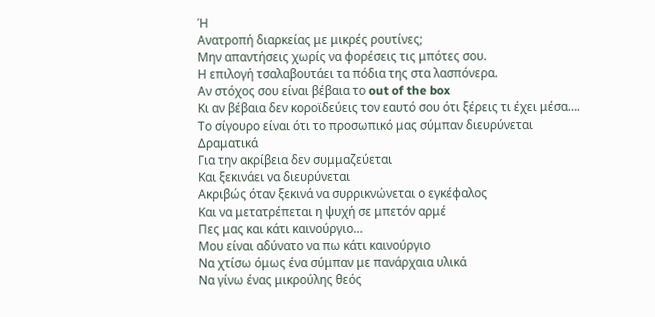Ή
Ανατροπή διαρκείας με μικρές ρουτίνες;
Μην απαντήσεις χωρίς να φορέσεις τις μπότες σου.
Η επιλογή τσαλαβουτάει τα πόδια της στα λασπόνερα.
Αν στόχος σου είναι βέβαια το out of the box
Κι αν βέβαια δεν κοροϊδεύεις τον εαυτό σου ότι ξέρεις τι έχει μέσα….
Το σίγουρο είναι ότι το προσωπικό μας σύμπαν διευρύνεται
Δραματικά
Για την ακρίβεια δεν συμμαζεύεται
Και ξεκινάει να διευρύνεται
Ακριβώς όταν ξεκινά να συρρικνώνεται ο εγκέφαλος
Και να μετατρέπεται η ψυχή σε μπετόν αρμέ
Πες μας και κάτι καινούργιο…
Μου είναι αδύνατο να πω κάτι καινούργιο
Να χτίσω όμως ένα σύμπαν με πανάρχαια υλικά
Να γίνω ένας μικρούλης θεός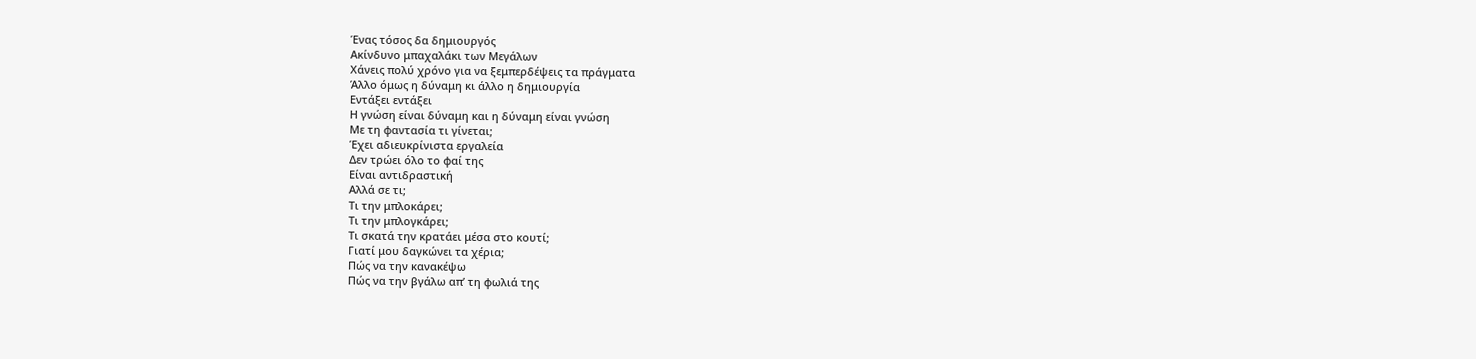Ένας τόσος δα δημιουργός
Ακίνδυνο μπαχαλάκι των Μεγάλων
Χάνεις πολύ χρόνο για να ξεμπερδέψεις τα πράγματα
Άλλο όμως η δύναμη κι άλλο η δημιουργία
Εντάξει εντάξει
Η γνώση είναι δύναμη και η δύναμη είναι γνώση
Με τη φαντασία τι γίνεται;
Έχει αδιευκρίνιστα εργαλεία
Δεν τρώει όλο το φαί της
Είναι αντιδραστική
Αλλά σε τι;
Τι την μπλοκάρει;
Τι την μπλογκάρει;
Τι σκατά την κρατάει μέσα στο κουτί;
Γιατί μου δαγκώνει τα χέρια;
Πώς να την κανακέψω
Πώς να την βγάλω απ’ τη φωλιά της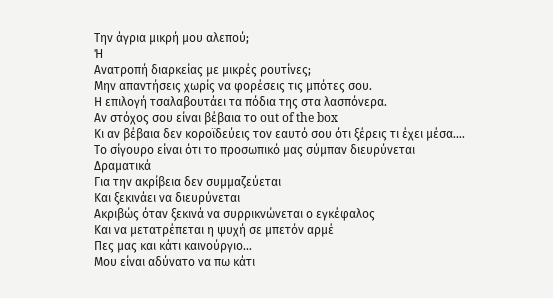Την άγρια μικρή μου αλεπού;
Ή
Ανατροπή διαρκείας με μικρές ρουτίνες;
Μην απαντήσεις χωρίς να φορέσεις τις μπότες σου.
Η επιλογή τσαλαβουτάει τα πόδια της στα λασπόνερα.
Αν στόχος σου είναι βέβαια το out of the box
Κι αν βέβαια δεν κοροϊδεύεις τον εαυτό σου ότι ξέρεις τι έχει μέσα….
Το σίγουρο είναι ότι το προσωπικό μας σύμπαν διευρύνεται
Δραματικά
Για την ακρίβεια δεν συμμαζεύεται
Και ξεκινάει να διευρύνεται
Ακριβώς όταν ξεκινά να συρρικνώνεται ο εγκέφαλος
Και να μετατρέπεται η ψυχή σε μπετόν αρμέ
Πες μας και κάτι καινούργιο…
Μου είναι αδύνατο να πω κάτι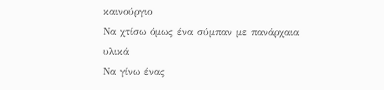καινούργιο
Να χτίσω όμως ένα σύμπαν με πανάρχαια υλικά
Να γίνω ένας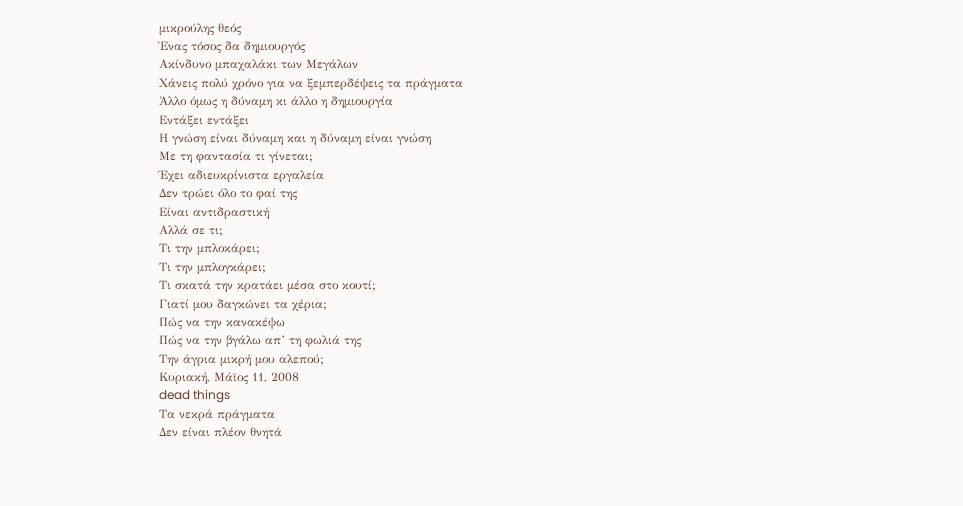μικρούλης θεός
Ένας τόσος δα δημιουργός
Ακίνδυνο μπαχαλάκι των Μεγάλων
Χάνεις πολύ χρόνο για να ξεμπερδέψεις τα πράγματα
Άλλο όμως η δύναμη κι άλλο η δημιουργία
Εντάξει εντάξει
Η γνώση είναι δύναμη και η δύναμη είναι γνώση
Με τη φαντασία τι γίνεται;
Έχει αδιευκρίνιστα εργαλεία
Δεν τρώει όλο το φαί της
Είναι αντιδραστική
Αλλά σε τι;
Τι την μπλοκάρει;
Τι την μπλογκάρει;
Τι σκατά την κρατάει μέσα στο κουτί;
Γιατί μου δαγκώνει τα χέρια;
Πώς να την κανακέψω
Πώς να την βγάλω απ’ τη φωλιά της
Την άγρια μικρή μου αλεπού;
Κυριακή, Μάϊος 11, 2008
dead things
Τα νεκρά πράγματα
Δεν είναι πλέον θνητά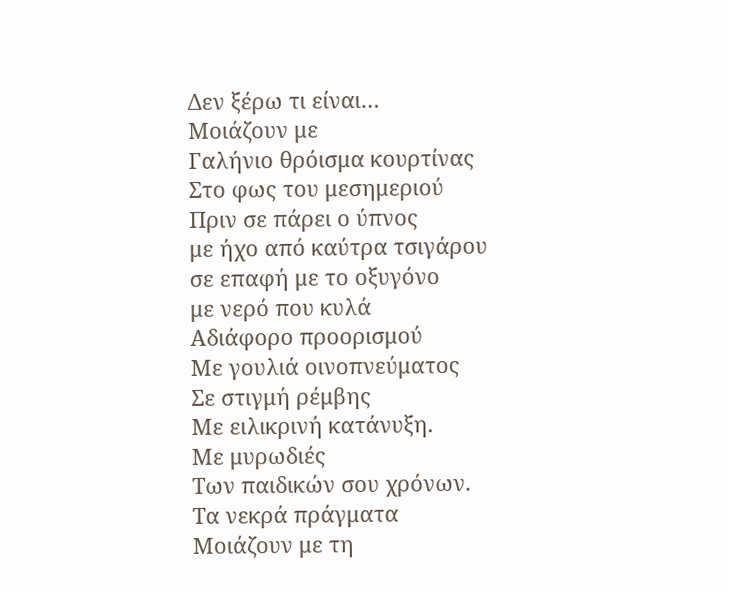Δεν ξέρω τι είναι…
Μοιάζουν με
Γαλήνιο θρόισμα κουρτίνας
Στο φως του μεσημεριού
Πριν σε πάρει ο ύπνος
με ήχο από καύτρα τσιγάρου
σε επαφή με το οξυγόνο
με νερό που κυλά
Αδιάφορο προορισμού
Με γουλιά οινοπνεύματος
Σε στιγμή ρέμβης
Με ειλικρινή κατάνυξη.
Με μυρωδιές
Των παιδικών σου χρόνων.
Τα νεκρά πράγματα
Μοιάζουν με τη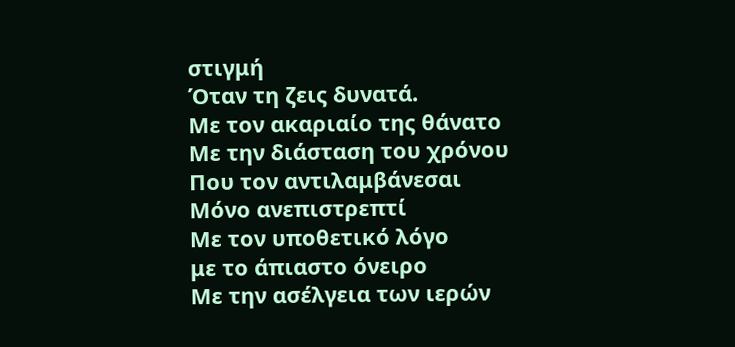στιγμή
Όταν τη ζεις δυνατά.
Με τον ακαριαίο της θάνατο
Με την διάσταση του χρόνου
Που τον αντιλαμβάνεσαι
Μόνο ανεπιστρεπτί
Με τον υποθετικό λόγο
με το άπιαστο όνειρο
Με την ασέλγεια των ιερών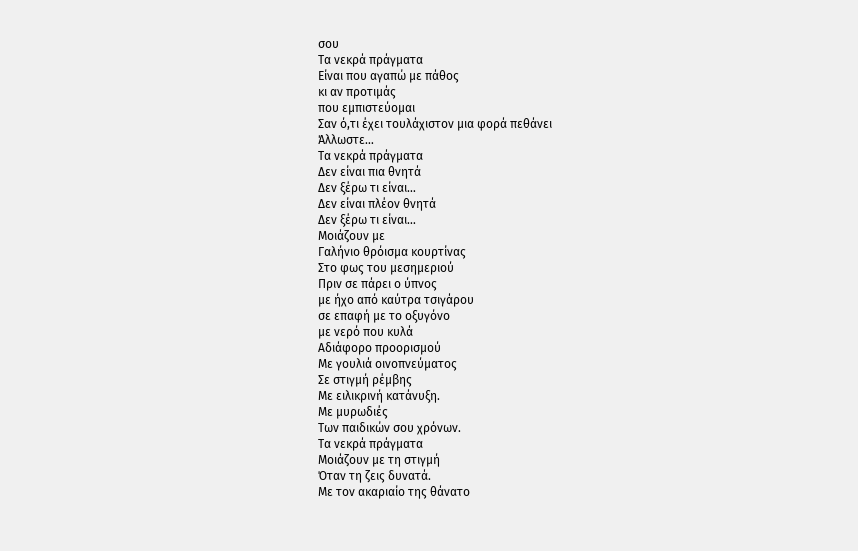σου
Τα νεκρά πράγματα
Είναι που αγαπώ με πάθος
κι αν προτιμάς
που εμπιστεύομαι
Σαν ό,τι έχει τουλάχιστον μια φορά πεθάνει
Άλλωστε…
Τα νεκρά πράγματα
Δεν είναι πια θνητά
Δεν ξέρω τι είναι…
Δεν είναι πλέον θνητά
Δεν ξέρω τι είναι…
Μοιάζουν με
Γαλήνιο θρόισμα κουρτίνας
Στο φως του μεσημεριού
Πριν σε πάρει ο ύπνος
με ήχο από καύτρα τσιγάρου
σε επαφή με το οξυγόνο
με νερό που κυλά
Αδιάφορο προορισμού
Με γουλιά οινοπνεύματος
Σε στιγμή ρέμβης
Με ειλικρινή κατάνυξη.
Με μυρωδιές
Των παιδικών σου χρόνων.
Τα νεκρά πράγματα
Μοιάζουν με τη στιγμή
Όταν τη ζεις δυνατά.
Με τον ακαριαίο της θάνατο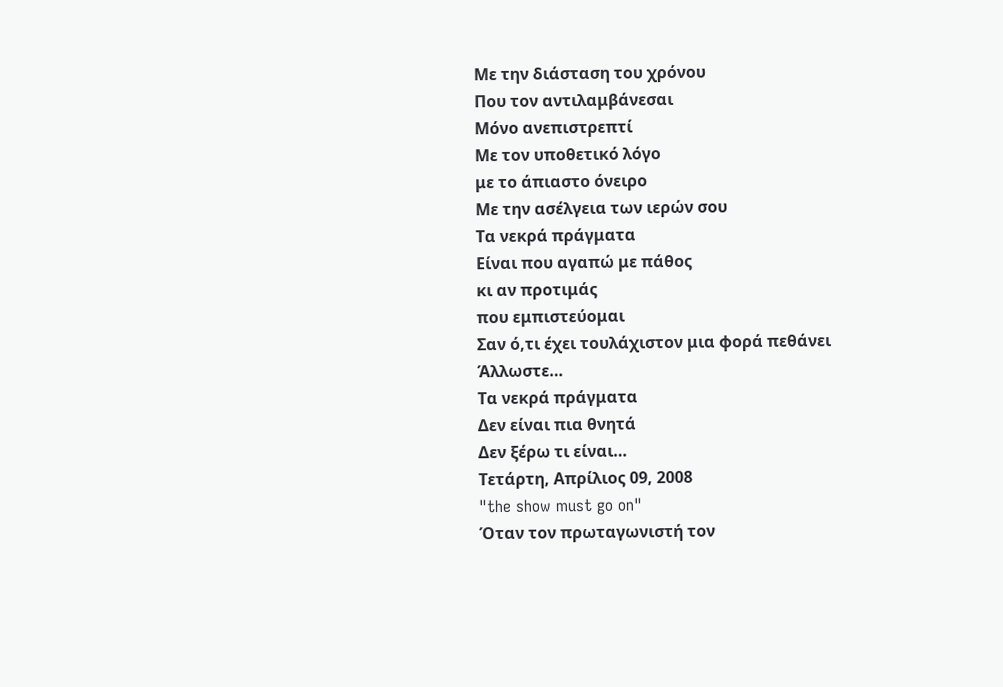Με την διάσταση του χρόνου
Που τον αντιλαμβάνεσαι
Μόνο ανεπιστρεπτί
Με τον υποθετικό λόγο
με το άπιαστο όνειρο
Με την ασέλγεια των ιερών σου
Τα νεκρά πράγματα
Είναι που αγαπώ με πάθος
κι αν προτιμάς
που εμπιστεύομαι
Σαν ό,τι έχει τουλάχιστον μια φορά πεθάνει
Άλλωστε…
Τα νεκρά πράγματα
Δεν είναι πια θνητά
Δεν ξέρω τι είναι…
Τετάρτη, Απρίλιος 09, 2008
"the show must go on"
Όταν τον πρωταγωνιστή τον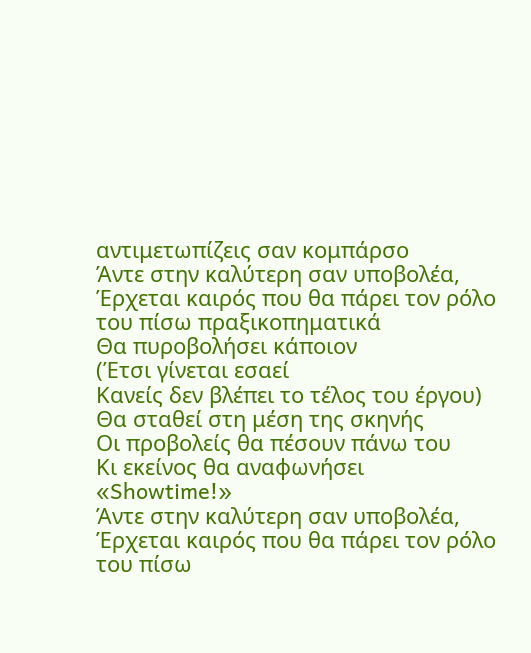αντιμετωπίζεις σαν κομπάρσο
Άντε στην καλύτερη σαν υποβολέα,
Έρχεται καιρός που θα πάρει τον ρόλο του πίσω πραξικοπηματικά
Θα πυροβολήσει κάποιον
(Έτσι γίνεται εσαεί
Κανείς δεν βλέπει το τέλος του έργου)
Θα σταθεί στη μέση της σκηνής
Οι προβολείς θα πέσουν πάνω του
Κι εκείνος θα αναφωνήσει
«Showtime!»
Άντε στην καλύτερη σαν υποβολέα,
Έρχεται καιρός που θα πάρει τον ρόλο του πίσω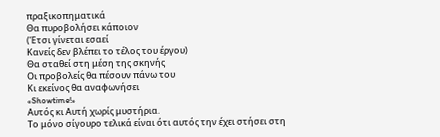πραξικοπηματικά
Θα πυροβολήσει κάποιον
(Έτσι γίνεται εσαεί
Κανείς δεν βλέπει το τέλος του έργου)
Θα σταθεί στη μέση της σκηνής
Οι προβολείς θα πέσουν πάνω του
Κι εκείνος θα αναφωνήσει
«Showtime!»
Αυτός κι Αυτή χωρίς μυστήρια.
Το μόνο σίγουρο τελικά είναι ότι αυτός την έχει στήσει στη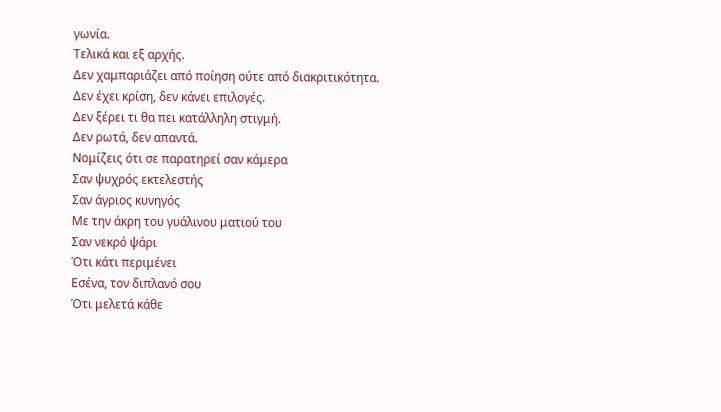γωνία.
Τελικά και εξ αρχής.
Δεν χαμπαριάζει από ποίηση ούτε από διακριτικότητα.
Δεν έχει κρίση, δεν κάνει επιλογές.
Δεν ξέρει τι θα πει κατάλληλη στιγμή.
Δεν ρωτά, δεν απαντά.
Νομίζεις ότι σε παρατηρεί σαν κάμερα
Σαν ψυχρός εκτελεστής
Σαν άγριος κυνηγός
Με την άκρη του γυάλινου ματιού του
Σαν νεκρό ψάρι
Ότι κάτι περιμένει
Εσένα, τον διπλανό σου
Ότι μελετά κάθε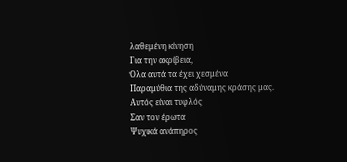λαθεμένη κίνηση
Για την ακρίβεια,
Όλα αυτά τα έχει χεσμένα
Παραμύθια της αδύναμης κράσης μας.
Αυτός είναι τυφλός
Σαν τον έρωτα
Ψυχικά ανάπηρος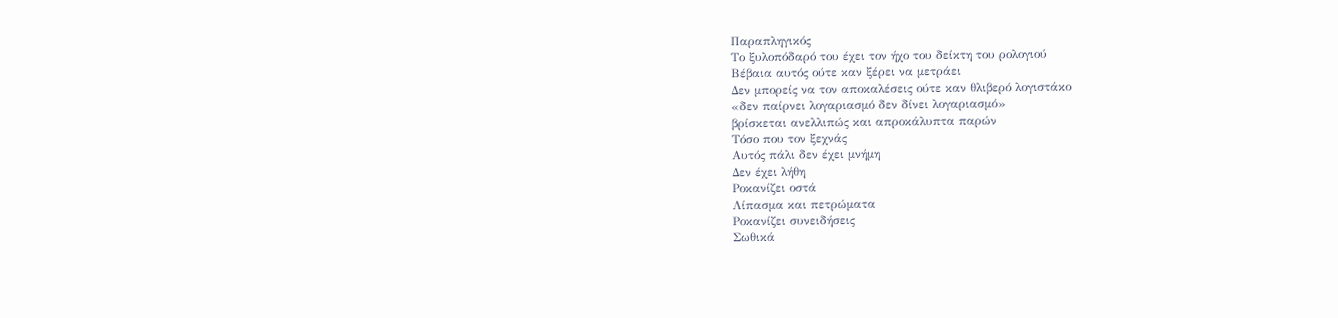Παραπληγικός
Το ξυλοπόδαρό του έχει τον ήχο του δείκτη του ρολογιού
Βέβαια αυτός ούτε καν ξέρει να μετράει
Δεν μπορείς να τον αποκαλέσεις ούτε καν θλιβερό λογιστάκο
«δεν παίρνει λογαριασμό δεν δίνει λογαριασμό»
βρίσκεται ανελλιπώς και απροκάλυπτα παρών
Τόσο που τον ξεχνάς
Αυτός πάλι δεν έχει μνήμη
Δεν έχει λήθη
Ροκανίζει οστά
Λίπασμα και πετρώματα
Ροκανίζει συνειδήσεις
Σωθικά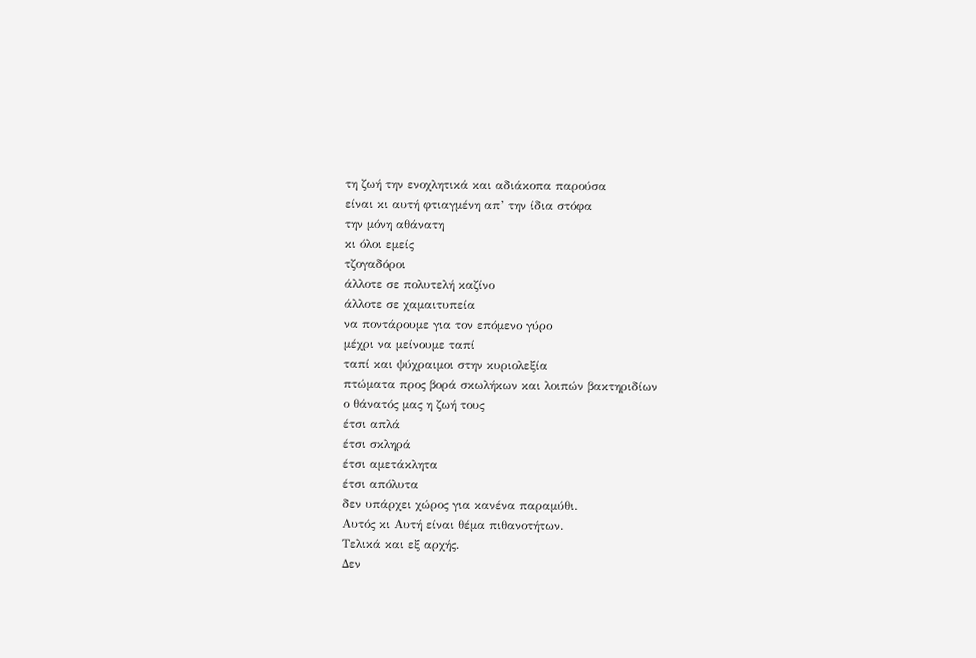τη ζωή την ενοχλητικά και αδιάκοπα παρούσα
είναι κι αυτή φτιαγμένη απ’ την ίδια στόφα
την μόνη αθάνατη
κι όλοι εμείς
τζογαδόροι
άλλοτε σε πολυτελή καζίνο
άλλοτε σε χαμαιτυπεία
να ποντάρουμε για τον επόμενο γύρο
μέχρι να μείνουμε ταπί
ταπί και ψύχραιμοι στην κυριολεξία
πτώματα προς βορά σκωλήκων και λοιπών βακτηριδίων
ο θάνατός μας η ζωή τους
έτσι απλά
έτσι σκληρά
έτσι αμετάκλητα
έτσι απόλυτα
δεν υπάρχει χώρος για κανένα παραμύθι.
Αυτός κι Αυτή είναι θέμα πιθανοτήτων.
Τελικά και εξ αρχής.
Δεν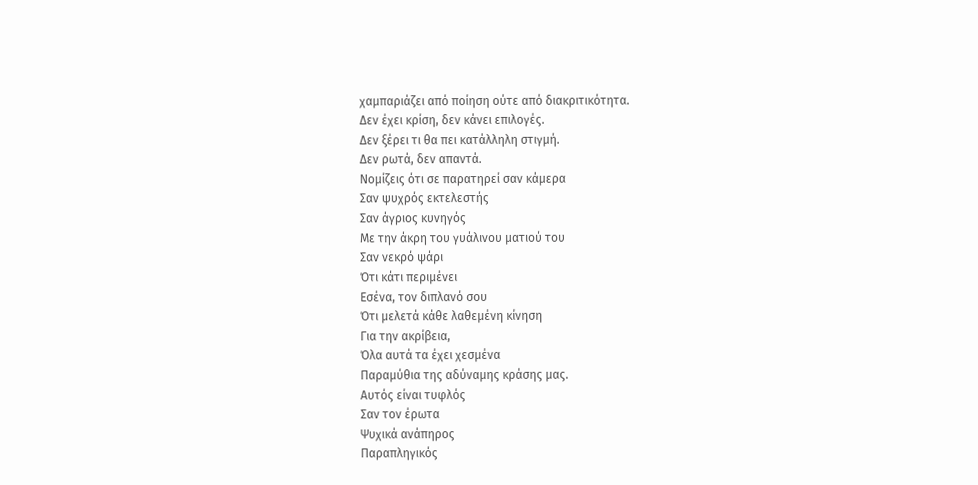χαμπαριάζει από ποίηση ούτε από διακριτικότητα.
Δεν έχει κρίση, δεν κάνει επιλογές.
Δεν ξέρει τι θα πει κατάλληλη στιγμή.
Δεν ρωτά, δεν απαντά.
Νομίζεις ότι σε παρατηρεί σαν κάμερα
Σαν ψυχρός εκτελεστής
Σαν άγριος κυνηγός
Με την άκρη του γυάλινου ματιού του
Σαν νεκρό ψάρι
Ότι κάτι περιμένει
Εσένα, τον διπλανό σου
Ότι μελετά κάθε λαθεμένη κίνηση
Για την ακρίβεια,
Όλα αυτά τα έχει χεσμένα
Παραμύθια της αδύναμης κράσης μας.
Αυτός είναι τυφλός
Σαν τον έρωτα
Ψυχικά ανάπηρος
Παραπληγικός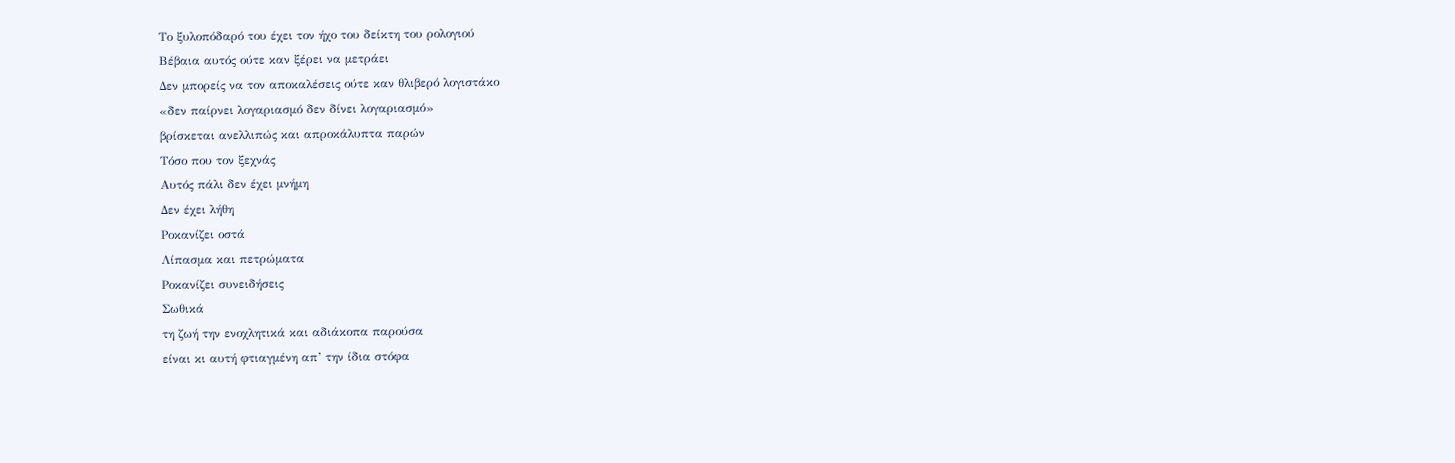Το ξυλοπόδαρό του έχει τον ήχο του δείκτη του ρολογιού
Βέβαια αυτός ούτε καν ξέρει να μετράει
Δεν μπορείς να τον αποκαλέσεις ούτε καν θλιβερό λογιστάκο
«δεν παίρνει λογαριασμό δεν δίνει λογαριασμό»
βρίσκεται ανελλιπώς και απροκάλυπτα παρών
Τόσο που τον ξεχνάς
Αυτός πάλι δεν έχει μνήμη
Δεν έχει λήθη
Ροκανίζει οστά
Λίπασμα και πετρώματα
Ροκανίζει συνειδήσεις
Σωθικά
τη ζωή την ενοχλητικά και αδιάκοπα παρούσα
είναι κι αυτή φτιαγμένη απ’ την ίδια στόφα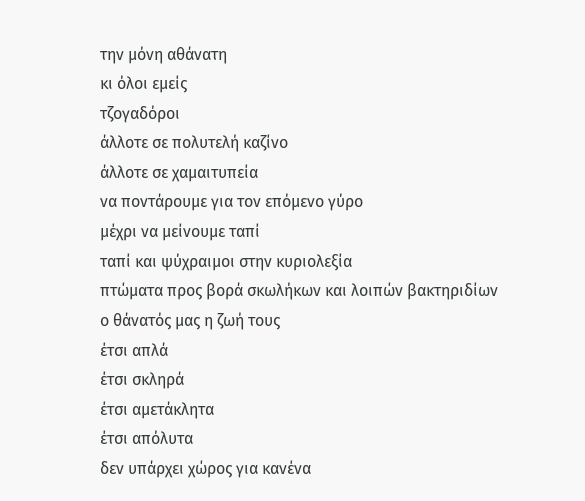την μόνη αθάνατη
κι όλοι εμείς
τζογαδόροι
άλλοτε σε πολυτελή καζίνο
άλλοτε σε χαμαιτυπεία
να ποντάρουμε για τον επόμενο γύρο
μέχρι να μείνουμε ταπί
ταπί και ψύχραιμοι στην κυριολεξία
πτώματα προς βορά σκωλήκων και λοιπών βακτηριδίων
ο θάνατός μας η ζωή τους
έτσι απλά
έτσι σκληρά
έτσι αμετάκλητα
έτσι απόλυτα
δεν υπάρχει χώρος για κανένα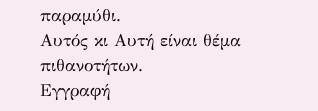παραμύθι.
Αυτός κι Αυτή είναι θέμα πιθανοτήτων.
Εγγραφή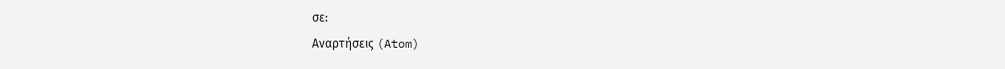σε:
Αναρτήσεις (Atom)